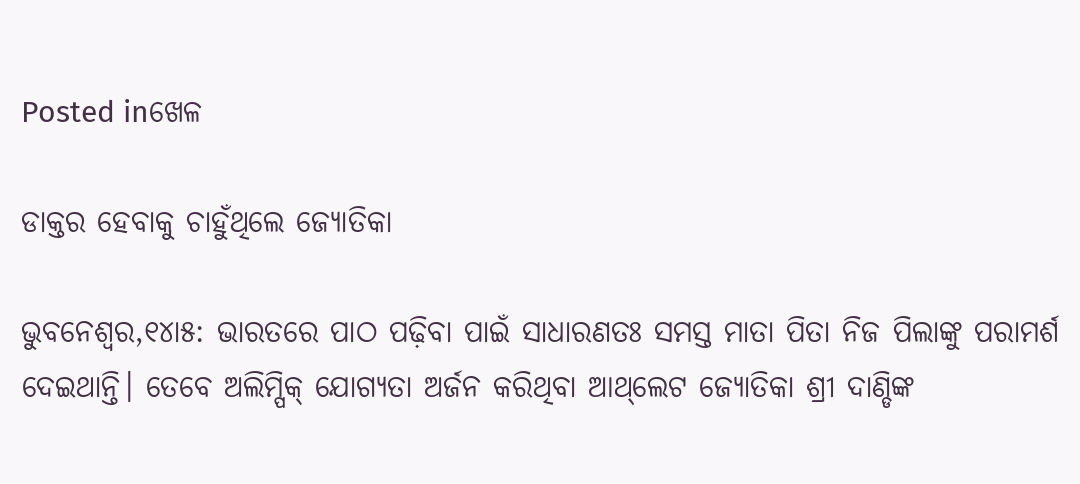Posted inଖେଳ

ଡାକ୍ତର ହେବାକୁ ଚାହୁଁଥିଲେ ଜ୍ୟୋତିକା

ଭୁବନେଶ୍ୱର,୧୪ା୫: ଭାରତରେ ପାଠ ପଢ଼ିବା ପାଇଁ ସାଧାରଣତଃ ସମସ୍ତ ମାତା ପିତା ନିଜ ପିଲାଙ୍କୁ ପରାମର୍ଶ ଦେଇଥାନ୍ତି। ତେବେ ଅଲିମ୍ପିକ୍‌ ଯୋଗ୍ୟତା ଅର୍ଜନ କରିଥିବା ଆଥ୍‌ଲେଟ ଜ୍ୟୋତିକା ଶ୍ରୀ ଦାଣ୍ଡିଙ୍କ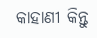କାହାଣୀ କିନ୍ତୁ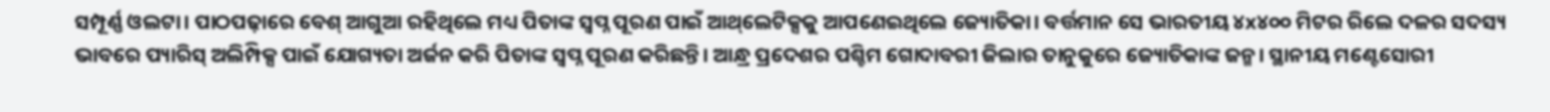ସମ୍ପୂର୍ଣ୍ଣ ଓଲଟା। ପାଠପଢ଼ାରେ ବେଶ୍‌ ଆଗୁଆ ରହିଥିଲେ ମଧ୍ୟ ପିତାଙ୍କ ସ୍ବପ୍ନ ପୂରଣ ପାଇଁ ଆଥ୍‌ଲେଟିକ୍ସକୁ ଆପଣେଇଥିଲେ ଜ୍ୟୋତିକା। ବର୍ତ୍ତମାନ ସେ ଭାରତୀୟ ୪x୪୦୦ ମିଟର ରିଲେ ଦଳର ସଦସ୍ୟ ଭାବରେ ପ୍ୟାରିସ୍‌ ଅଲିମ୍ପିକ୍ସ ପାଇଁ ଯୋଗ୍ୟତା ଅର୍ଜନ କରି ପିତାଙ୍କ ସ୍ବପ୍ନ ପୂରଣ କରିଛନ୍ତି। ଆନ୍ଧ୍ର ପ୍ରଦେଶର ପଶ୍ଚିମ ଗୋଦାବରୀ ଜିଲାର ତାନୁକୁରେ ଜ୍ୟୋତିକାଙ୍କ ଜନ୍ମ। ସ୍ଥାନୀୟ ମଣ୍ଟେସୋରୀ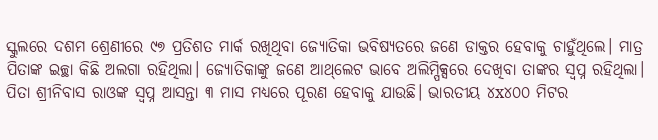ସ୍କୁଲରେ ଦଶମ ଶ୍ରେଣୀରେ ୯୭ ପ୍ରତିଶତ ମାର୍କ ରଖିଥିବା ଜ୍ୟୋତିକା ଭବିଷ୍ୟତରେ ଜଣେ ଡାକ୍ତର ହେବାକୁ ଚାହୁଁଥିଲେ। ମାତ୍ର ପିତାଙ୍କ ଇଚ୍ଛା କିଛି ଅଲଗା ରହିଥିଲା। ଜ୍ୟୋତିକାଙ୍କୁ ଜଣେ ଆଥ୍‌ଲେଟ ଭାବେ ଅଲିମ୍ପିକ୍ସରେ ଦେଖିବା ତାଙ୍କର ସ୍ବପ୍ନ ରହିଥିଲା। ପିତା ଶ୍ରୀନିବାସ ରାଓଙ୍କ ସ୍ବପ୍ନ ଆସନ୍ତା ୩ ମାସ ମଧ୍ୟରେ ପୂରଣ ହେବାକୁ ଯାଉଛି। ଭାରତୀୟ ୪x୪୦୦ ମିଟର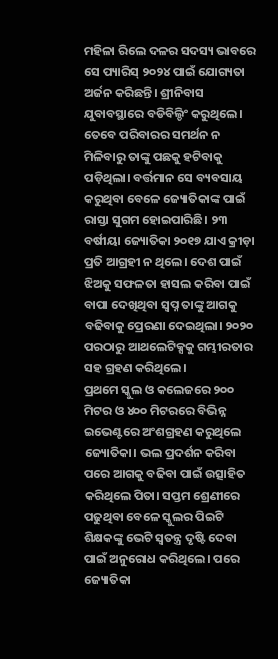ମହିଳା ରିଲେ ଦଳର ସଦସ୍ୟ ଭାବରେ ସେ ପ୍ୟାରିସ୍‌ ୨୦୨୪ ପାଇଁ ଯୋଗ୍ୟତା ଅର୍ଜନ କରିଛନ୍ତି। ଶ୍ରୀନିବାସ ଯୁବାବସ୍ଥାରେ ବଡିବିଲ୍ଡିଂ କରୁଥିଲେ। ତେବେ ପରିବାରର ସମର୍ଥନ ନ ମିଳିବାରୁ ତାଙ୍କୁ ପଛକୁ ହଟିବାକୁ ପଡ଼ିଥିଲା। ବର୍ତ୍ତମାନ ସେ ବ୍ୟବସାୟ କରୁଥିବା ବେଳେ ଜ୍ୟୋତିକାଙ୍କ ପାଇଁ ରାସ୍ତା ସୁଗମ ହୋଇପାରିଛି। ୨୩ ବର୍ଷୀୟା ଜ୍ୟୋତିକା ୨୦୧୭ ଯାଏ କ୍ରୀଡ଼ା ପ୍ରତି ଆଗ୍ରହୀ ନ ଥିଲେ। ଦେଶ ପାଇଁ ଝିଅକୁ ସଫଳତା ହାସଲ କରିବା ପାଇଁ ବାପା ଦେଖିଥିବା ସ୍ବପ୍ନ ତାଙ୍କୁ ଆଗକୁ ବଢିବାକୁ ପ୍ରେରଣା ଦେଇଥିଲା। ୨୦୨୦ ପରଠାରୁ ଆଥଲେଟିକ୍ସକୁ ଗମ୍ଭୀରତାର ସହ ଗ୍ରହଣ କରିଥିଲେ।
ପ୍ରଥମେ ସ୍କୁଲ ଓ କଲେଜରେ ୨୦୦ ମିଟର ଓ ୪୦୦ ମିଟରରେ ବିଭିନ୍ନ ଇଭେଣ୍ଟରେ ଅଂଶଗ୍ରହଣ କରୁଥିଲେ ଜ୍ୟୋତିକା। ଭଲ ପ୍ରଦର୍ଶନ କରିବା ପରେ ଆଗକୁ ବଢିବା ପାଇଁ ଉତ୍ସାହିତ କରିଥିଲେ ପିତା। ସପ୍ତମ ଶ୍ରେଣୀରେ ପଢୁଥିବା ବେଳେ ସ୍କୁଲର ପିଇଟି ଶିକ୍ଷକଙ୍କୁ ଭେଟି ସ୍ବତନ୍ତ୍ର ଦୃଷ୍ଟି ଦେବା ପାଇଁ ଅନୁରୋଧ କରିଥିଲେ। ପରେ ଜ୍ୟୋତିକା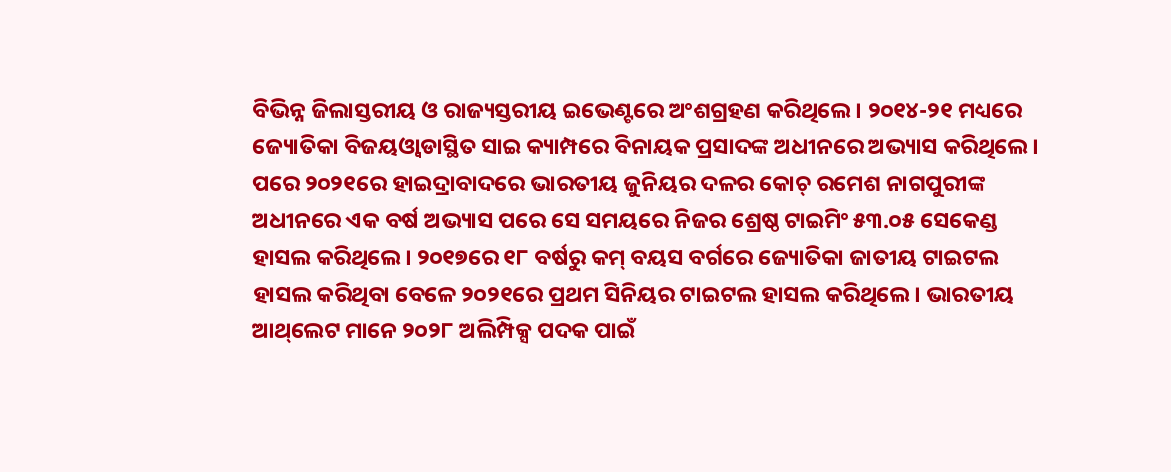ବିଭିନ୍ନ ଜିଲାସ୍ତରୀୟ ଓ ରାଜ୍ୟସ୍ତରୀୟ ଇଭେଣ୍ଟରେ ଅଂଶଗ୍ରହଣ କରିଥିଲେ। ୨୦୧୪-୨୧ ମଧ୍ୟରେ ଜ୍ୟୋତିକା ବିଜୟଓ୍ବାଡାସ୍ଥିତ ସାଇ କ୍ୟାମ୍ପରେ ବିନାୟକ ପ୍ରସାଦଙ୍କ ଅଧୀନରେ ଅଭ୍ୟାସ କରିଥିଲେ। ପରେ ୨୦୨୧ରେ ହାଇଦ୍ରାବାଦରେ ଭାରତୀୟ ଜୁନିୟର ଦଳର କୋଚ୍‌ ରମେଶ ନାଗପୁରୀଙ୍କ ଅଧୀନରେ ଏକ ବର୍ଷ ଅଭ୍ୟାସ ପରେ ସେ ସମୟରେ ନିଜର ଶ୍ରେଷ୍ଠ ଟାଇମିଂ ୫୩.୦୫ ସେକେଣ୍ଡ ହାସଲ କରିଥିଲେ। ୨୦୧୭ରେ ୧୮ ବର୍ଷରୁ କମ୍‌ ବୟସ ବର୍ଗରେ ଜ୍ୟୋତିକା ଜାତୀୟ ଟାଇଟଲ ହାସଲ କରିଥିବା ବେଳେ ୨୦୨୧ରେ ପ୍ରଥମ ସିନିୟର ଟାଇଟଲ ହାସଲ କରିଥିଲେ। ଭାରତୀୟ ଆଥ୍‌ଲେଟ ମାନେ ୨୦୨୮ ଅଲିମ୍ପିକ୍ସ ପଦକ ପାଇଁ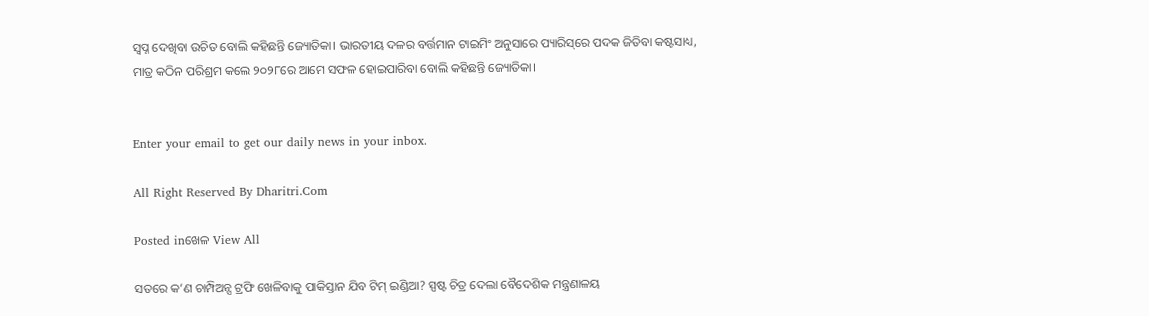ସ୍ବପ୍ନ ଦେଖିବା ଉଚିତ ବୋଲି କହିଛନ୍ତି ଜ୍ୟୋତିକା। ଭାରତୀୟ ଦଳର ବର୍ତ୍ତମାନ ଟାଇମିଂ ଅନୁସାରେ ପ୍ୟାରିସ୍‌ରେ ପଦକ ଜିତିବା କଷ୍ଟସାଧ୍ୟ, ମାତ୍ର କଠିନ ପରିଶ୍ରମ କଲେ ୨୦୨୮ରେ ଆମେ ସଫଳ ହୋଇପାରିବା ବୋଲି କହିଛନ୍ତି ଜ୍ୟୋତିକା।


Enter your email to get our daily news in your inbox.

All Right Reserved By Dharitri.Com

Posted inଖେଳ View All

ସତରେ କ’ଣ ଚାମ୍ପିଅନ୍ସ ଟ୍ରଫି ଖେଳିବାକୁ ପାକିସ୍ତାନ ଯିବ ଟିମ୍‌ ଇଣ୍ଡିଆ? ସ୍ପଷ୍ଟ ଚିତ୍ର ଦେଲା ବୈଦେଶିକ ମନ୍ତ୍ରଣାଳୟ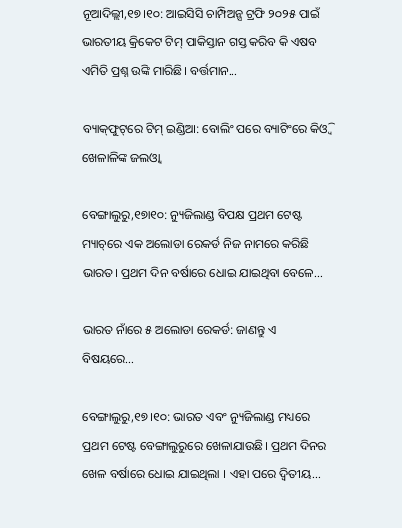ନୂଆଦିଲ୍ଲୀ,୧୭।୧୦: ଆଇସିସି ଚାମ୍ପିଅନ୍ସ ଟ୍ରଫି ୨୦୨୫ ପାଇଁ ଭାରତୀୟ କ୍ରିକେଟ ଟିମ୍‌ ପାକିସ୍ତାନ ଗସ୍ତ କରିବ କି ଏଷବ ଏମିତି ପ୍ରଶ୍ନ ଉଙ୍କି ମାରିଛି। ବର୍ତ୍ତମାନ...

ବ୍ୟାକ୍‌ଫୁଟ୍‌ରେ ଟିମ୍‌ ଇଣ୍ଡିଆ: ବୋଲିଂ ପରେ ବ୍ୟାଟିଂରେ କିଓ୍ବି ଖେଳାଳିଙ୍କ ଜଲଓ୍ବା

ବେଙ୍ଗାଲୁରୁ,୧୭ା୧୦: ନ୍ୟୁଜିଲାଣ୍ଡ ବିପକ୍ଷ ପ୍ରଥମ ଟେଷ୍ଟ ମ୍ୟାଚ୍‌ରେ ଏକ ଅଲୋଡା ରେକର୍ଡ ନିଜ ନାମରେ କରିଛି ଭାରତ। ପ୍ରଥମ ଦିନ ବର୍ଷାରେ ଧୋଇ ଯାଇଥିବା ବେଳେ...

ଭାରତ ନାଁରେ ୫ ଅଲୋଡା ରେକର୍ଡ: ଜାଣନ୍ତୁ ଏ ବିଷୟରେ…

ବେଙ୍ଗାଲୁରୁ,୧୭।୧୦: ଭାରତ ଏବଂ ନ୍ୟୁଜିଲାଣ୍ଡ ମଧ୍ୟରେ ପ୍ରଥମ ଟେଷ୍ଟ ବେଙ୍ଗାଲୁରୁରେ ଖେଳାଯାଉଛି। ପ୍ରଥମ ଦିନର ଖେଳ ବର୍ଷାରେ ଧୋଇ ଯାଇଥିଲା । ଏହା ପରେ ଦ୍ୱିତୀୟ...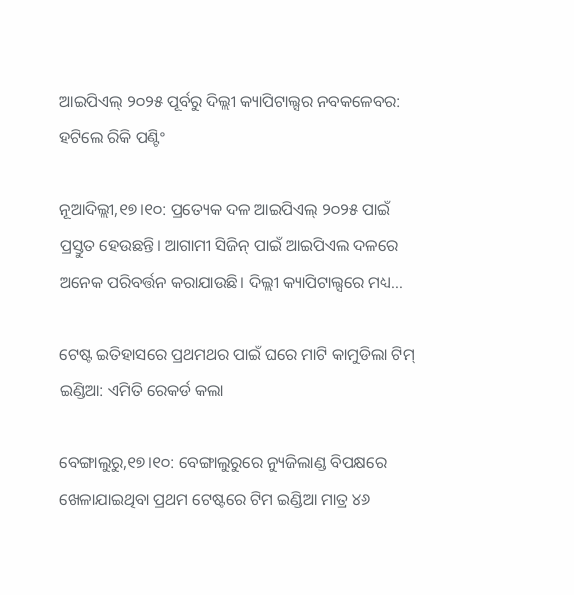ଆଇପିଏଲ୍‌ ୨୦୨୫ ପୂର୍ବରୁ ଦିଲ୍ଲୀ କ୍ୟାପିଟାଲ୍ସର ନବକଳେବର: ହଟିଲେ ରିକି ପଣ୍ଟିଂ

ନୂଆଦିଲ୍ଲୀ,୧୭।୧୦: ପ୍ରତ୍ୟେକ ଦଳ ଆଇପିଏଲ୍‌ ୨୦୨୫ ପାଇଁ ପ୍ରସ୍ତୁତ ହେଉଛନ୍ତି। ଆଗାମୀ ସିଜିନ୍‌ ପାଇଁ ଆଇପିଏଲ ଦଳରେ ଅନେକ ପରିବର୍ତ୍ତନ କରାଯାଉଛି। ଦିଲ୍ଲୀ କ୍ୟାପିଟାଲ୍ସରେ ମଧ୍ୟ...

ଟେଷ୍ଟ ଇତିହାସରେ ପ୍ରଥମଥର ପାଇଁ ଘରେ ମାଟି କାମୁଡିଲା ଟିମ୍‌ ଇଣ୍ଡିଆ: ଏମିତି ରେକର୍ଡ କଲା

ବେଙ୍ଗାଲୁରୁ,୧୭।୧୦: ବେଙ୍ଗାଲୁରୁରେ ନ୍ୟୁଜିଲାଣ୍ଡ ବିପକ୍ଷରେ ଖେଳାଯାଇଥିବା ପ୍ରଥମ ଟେଷ୍ଟରେ ଟିମ ଇଣ୍ଡିଆ ମାତ୍ର ୪୬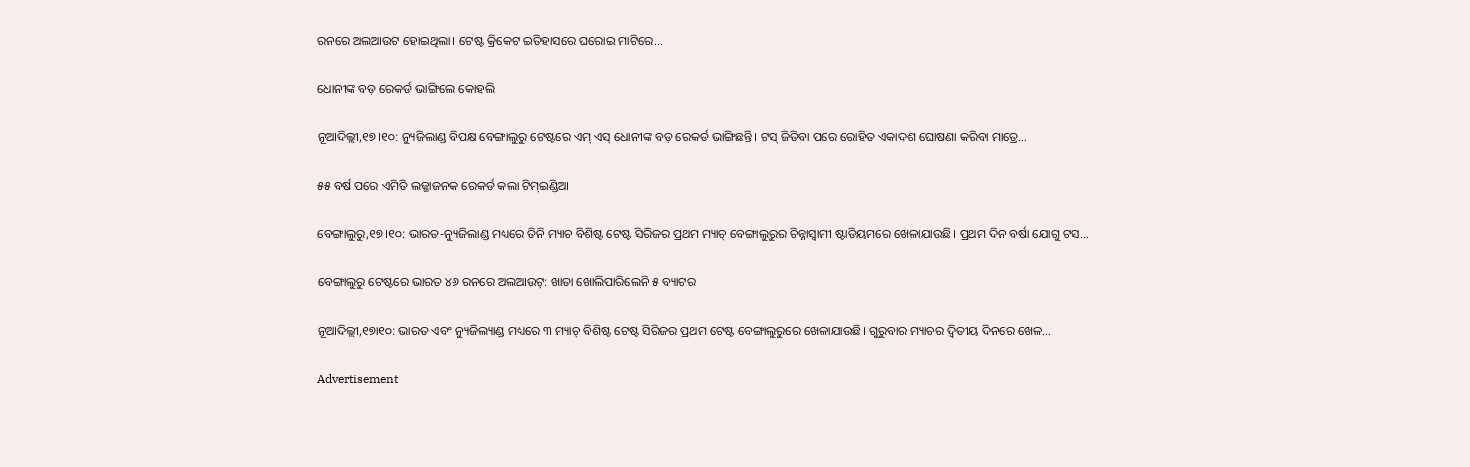ରନରେ ଅଲଆଉଟ ହୋଇଥିଲା। ଟେଷ୍ଟ କ୍ରିକେଟ ଇତିହାସରେ ଘରୋଇ ମାଟିରେ...

ଧୋନୀଙ୍କ ବଡ଼ ରେକର୍ଡ ଭାଙ୍ଗିଲେ କୋହଲି

ନୂଆଦିଲ୍ଲୀ,୧୭।୧୦: ନ୍ୟୁଜିଲାଣ୍ଡ ବିପକ୍ଷ ବେଙ୍ଗାଲୁରୁ ଟେଷ୍ଟରେ ଏମ୍‌ ଏସ୍‌ ଧୋନୀଙ୍କ ବଡ଼ ରେକର୍ଡ ଭାଙ୍ଗିଛନ୍ତି। ଟସ୍‌ ଜିତିବା ପରେ ରୋହିତ ଏକାଦଶ ଘୋଷଣା କରିବା ମାତ୍ରେ...

୫୫ ବର୍ଷ ପରେ ଏମିତି ଲଜ୍ଜାଜନକ ରେକର୍ଡ କଲା ଟିମ୍‌ଇଣ୍ଡିଆ

ବେଙ୍ଗାଲୁରୁ,୧୭।୧୦: ଭାରତ-ନ୍ୟୁଜିଲାଣ୍ଡ ମଧ୍ୟରେ ତିନି ମ୍ୟାଚ ବିଶିଷ୍ଟ ଟେଷ୍ଟ ସିରିଜର ପ୍ରଥମ ମ୍ୟାଚ୍‌ ବେଙ୍ଗାଲୁରୁର ଚିନ୍ନାସ୍ବାମୀ ଷ୍ଟାଡିୟମରେ ଖେଳାଯାଉଛି। ପ୍ରଥମ ଦିନ ବର୍ଷା ଯୋଗୁ ଟସ...

ବେଙ୍ଗାଲୁରୁ ଟେଷ୍ଟରେ ଭାରତ ୪୬ ରନରେ ଅଲଆଉଟ୍: ଖାତା ଖୋଲିପାରିଲେନି ୫ ବ୍ୟାଟର

ନୂଆଦିଲ୍ଲୀ,୧୭ା୧୦: ଭାରତ ଏବଂ ନ୍ୟୁଜିଲ୍ୟାଣ୍ଡ ମଧ୍ୟରେ ୩ ମ୍ୟାଚ୍ ବିଶିଷ୍ଟ ଟେଷ୍ଟ ସିରିଜର ପ୍ରଥମ ଟେଷ୍ଟ ବେଙ୍ଗାଲୁରୁରେ ଖେଳାଯାଉଛି। ଗୁରୁବାର ମ୍ୟାଚର ଦ୍ୱିତୀୟ ଦିନରେ ଖେଳ...

Advertisement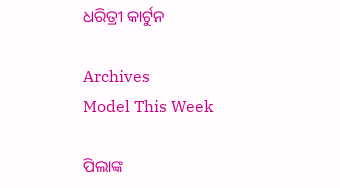ଧରିତ୍ରୀ କାର୍ଟୁନ

Archives
Model This Week

ପିଲାଙ୍କ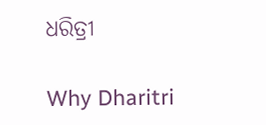ଧରିତ୍ରୀ

Why Dharitri